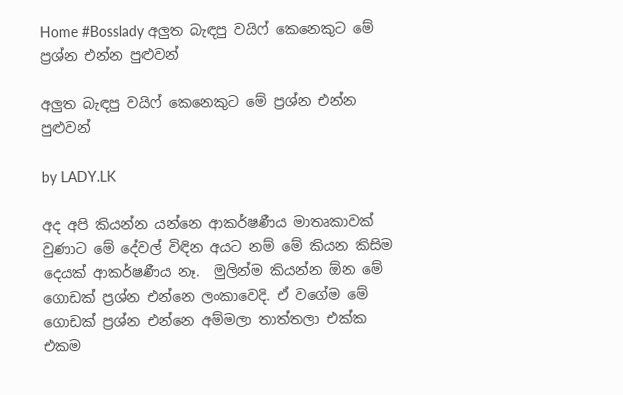Home #Bosslady අලුත බැඳපු වයිෆ් කෙනෙකුට මේ ප්‍රශ්න එන්න පුළුවන්

අලුත බැඳපු වයිෆ් කෙනෙකුට මේ ප්‍රශ්න එන්න පුළුවන්

by LADY.LK

අද අපි කියන්න යන්නෙ ආකර්ෂණීය මාතෘකාවක් වුණාට මේ දේවල් විඳින අයට නම් මේ කියන කිසිම දෙයක් ආකර්ෂණීය නෑ.  මුලින්ම කියන්න ඕන මේ ගොඩක් ප්‍රශ්න එන්නෙ ලංකාවෙදි. ඒ වගේම මේ ගොඩක් ප්‍රශ්න එන්නෙ අම්මලා තාත්තලා එක්ක එකම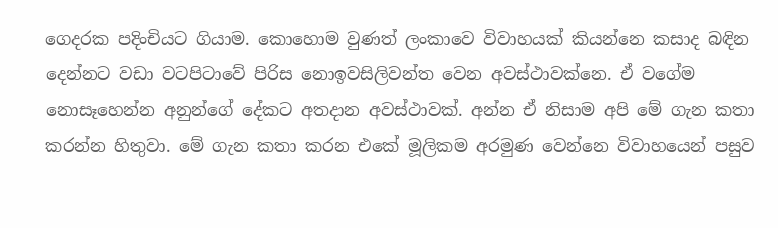ගෙදරක පදිංචියට ගියාම. කොහොම වුණත් ලංකාවෙ විවාහයක් කියන්නෙ කසාද බඳින දෙන්නට වඩා වටපිටාවේ පිරිස නොඉවසිලිවන්ත වෙන අවස්ථාවක්නෙ. ඒ වගේම නොසෑහෙන්න අනුන්ගේ දේකට අතදාන අවස්ථාවක්. අන්න ඒ නිසාම අපි මේ ගැන කතා කරන්න හිතුවා. මේ ගැන කතා කරන එකේ මූලිකම අරමුණ වෙන්නෙ විවාහයෙන් පසුව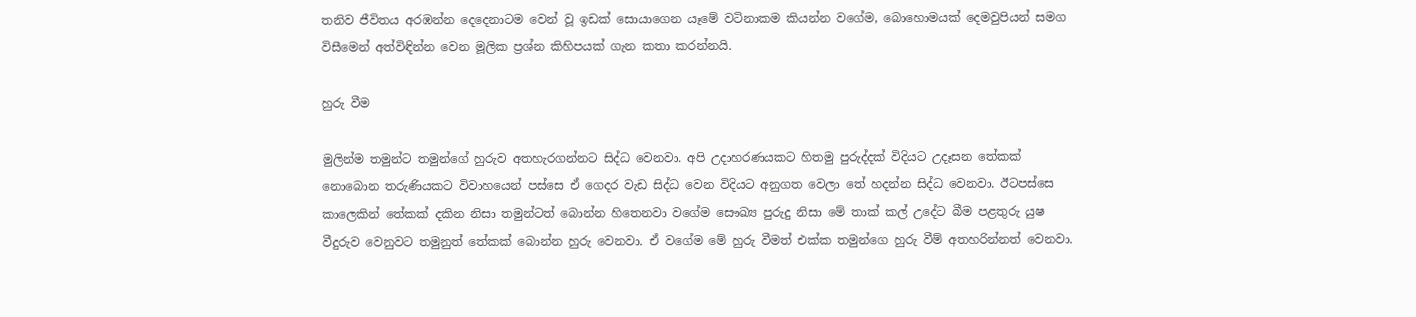තනිව ජීවිතය අරඹන්න දෙදෙනාටම වෙන් වූ ඉඩක් සොයාගෙන යෑමේ වටිනාකම කියන්න වගේම, බොහොමයක් දෙමවුපියන් සමග විසීමෙන් අත්විඳින්න වෙන මූලික ප්‍රශ්න කිහිපයක් ගැන කතා කරන්නයි.

හුරු වීම

මුලින්ම තමුන්ට තමුන්ගේ හුරුව අතහැරගන්නට සිද්ධ වෙනවා. අපි උදාහරණයකට හිතමු පුරුද්දක් විදියට උදෑසන තේකක් නොබොන තරුණියකට විවාහයෙන් පස්සෙ ඒ ගෙදර වැඩ සිද්ධ වෙන විදියට අනුගත වෙලා තේ හදන්න සිද්ධ වෙනවා. ඊටපස්සෙ කාලෙකින් තේකක් දකින නිසා තමුන්ටත් බොන්න හිතෙනවා වගේම සෞඛ්‍ය පුරුදු නිසා මේ තාක් කල් උදේට බීම පළතුරු යුෂ වීදුරුව වෙනුවට තමුනුත් තේකක් බොන්න හුරු වෙනවා. ඒ වගේම මේ හුරු වීමත් එක්ක තමුන්ගෙ හුරු වීම් අතහරින්නත් වෙනවා.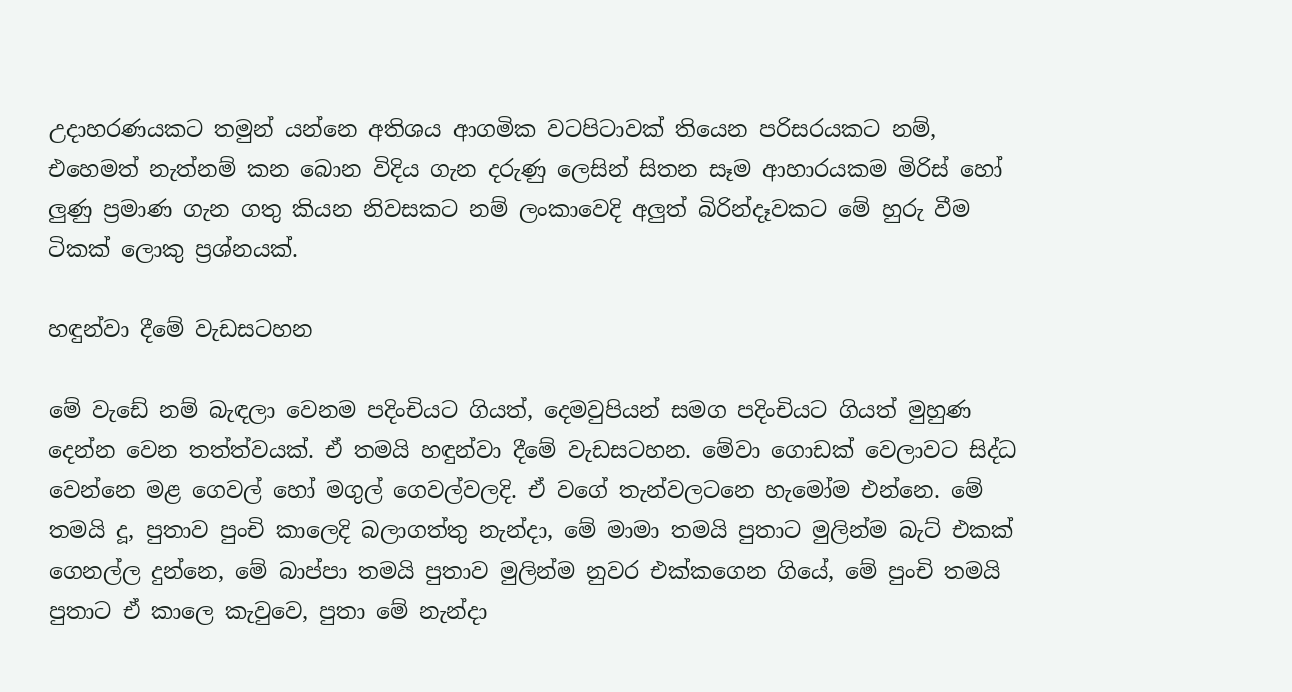උදාහරණයකට තමුන් යන්නෙ අතිශය ආගමික වටපිටාවක් තියෙන පරිසරයකට නම්, එහෙමත් නැත්නම් කන බොන විදිය ගැන දරුණු ලෙසින් සිතන සෑම ආහාරයකම මිරිස් හෝ ලුණු ප්‍රමාණ ගැන ගතු කියන නිවසකට නම් ලංකාවෙදි අලුත් බිරින්දෑවකට මේ හුරු වීම ටිකක් ලොකු ප්‍රශ්නයක්.

හඳුන්වා දීමේ වැඩසටහන

මේ වැඩේ නම් බැඳලා වෙනම පදිංචියට ගියත්, දෙමවුපියන් සමග පදිංචියට ගියත් මුහුණ දෙන්න වෙන තත්ත්වයක්. ඒ තමයි හඳුන්වා දීමේ වැඩසටහන. මේවා ගොඩක් වෙලාවට සිද්ධ වෙන්නෙ මළ ගෙවල් හෝ මගුල් ගෙවල්වලදි. ඒ වගේ තැන්වලටනෙ හැමෝම එන්නෙ. මේ තමයි දූ, පුතාව පුංචි කාලෙදි බලාගත්තු නැන්දා, මේ මාමා තමයි පුතාට මුලින්ම බැට් එකක් ගෙනල්ල දුන්නෙ, මේ බාප්පා තමයි පුතාව මුලින්ම නුවර එක්කගෙන ගියේ, මේ පුංචි තමයි පුතාට ඒ කාලෙ කැවුවෙ, පුතා මේ නැන්දා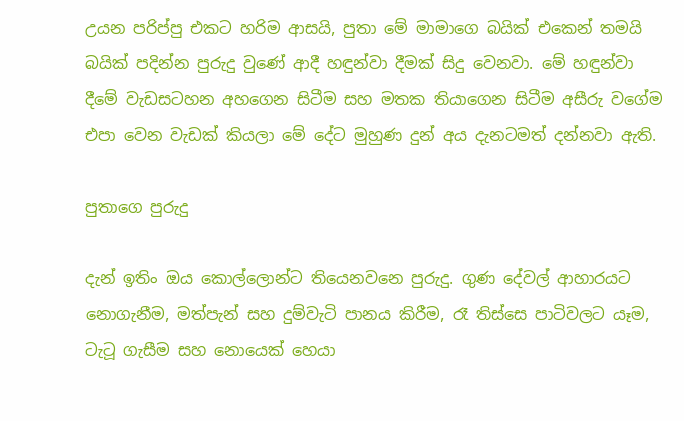උයන පරිප්පු එකට හරිම ආසයි, පුතා මේ මාමාගෙ බයික් එකෙන් තමයි බයික් පදින්න පුරුදු වුණේ ආදී හඳුන්වා දීමක් සිදු වෙනවා. මේ හඳුන්වා දීමේ වැඩසටහන අහගෙන සිටීම සහ මතක තියාගෙන සිටීම අසීරු වගේම එපා වෙන වැඩක් කියලා මේ දේට මුහුණ දුන් අය දැනටමත් දන්නවා ඇති.

පුතාගෙ පුරුදු

දැන් ඉතිං ඔය කොල්ලොන්ට තියෙනවනෙ පුරුදු. ගුණ දේවල් ආහාරයට නොගැනීම, මත්පැන් සහ දුම්වැටි පානය කිරීම, රෑ තිස්සෙ පාටිවලට යෑම, ටැටූ ගැසීම සහ නොයෙක් හෙයා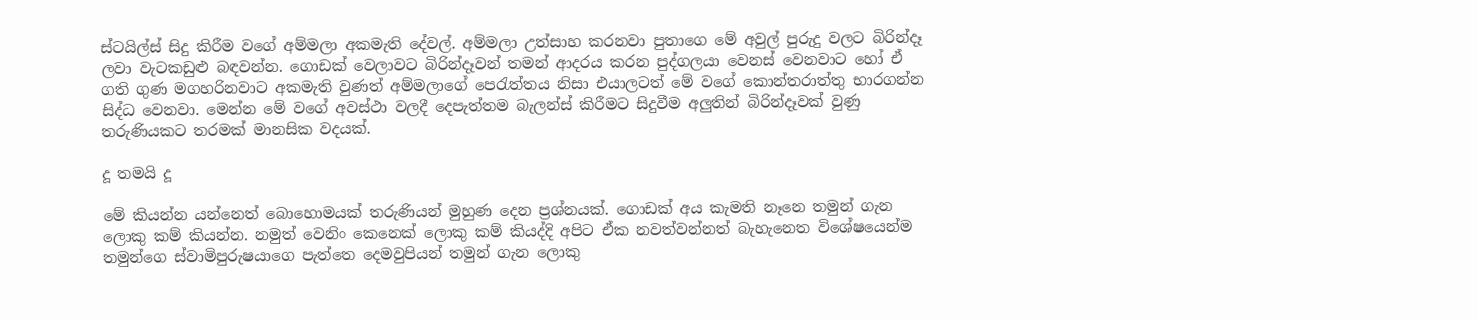ස්ටයිල්ස් සිදු කිරීම වගේ අම්මලා අකමැති දේවල්. අම්මලා උත්සාහ කරනවා පුතාගෙ මේ අවුල් පුරුදු වලට බිරින්දෑ ලවා වැටකඩුළු බඳවන්න. ගොඩක් වෙලාවට බිරින්දෑවන් තමන් ආදරය කරන පුද්ගලයා වෙනස් වෙනවාට හෝ ඒ ගති ගුණ මගහරිනවාට අකමැති වුණත් අම්මලාගේ පෙරැත්තය නිසා එයාලටත් මේ වගේ කොන්තරාත්තු භාරගන්න සිද්ධ වෙනවා. මෙන්න මේ වගේ අවස්ථා වලදී දෙපැත්තම බැලන්ස් කිරීමට සිදුවීම අලුතින් බිරින්දෑවක් වුණු තරුණියකට තරමක් මානසික වදයක්.

දූ තමයි දූ

මේ කියන්න යන්නෙත් බොහොමයක් තරුණියන් මුහුණ දෙන ප්‍රශ්නයක්. ගොඩක් අය කැමති නෑනෙ තමුන් ගැන ලොකු කම් කියන්න. නමුත් වෙනිං කෙනෙක් ලොකු කම් කියද්දි අපිට ඒක නවත්වන්නත් බැහැනෙත විශේෂයෙන්ම තමුන්ගෙ ස්වාමිපුරුෂයාගෙ පැත්තෙ දෙමවුපියන් තමුන් ගැන ලොකු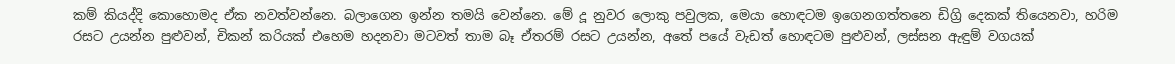කම් කියද්දි කොහොමද ඒක නවත්වන්නෙ. බලාගෙන ඉන්න තමයි වෙන්නෙ. මේ දූ නුවර ලොකු පවුලක, මෙයා හොඳටම ඉගෙනගත්තනෙ ඩිග්‍රි දෙකක් තියෙනවා, හරිම රසට උයන්න පුළුවන්, චිකන් කරියක් එහෙම හදනවා මටවත් තාම බෑ ඒතරම් රසට උයන්න, අතේ පයේ වැඩත් හොඳටම පුළුවන්, ලස්සන ඇඳුම් වගයක්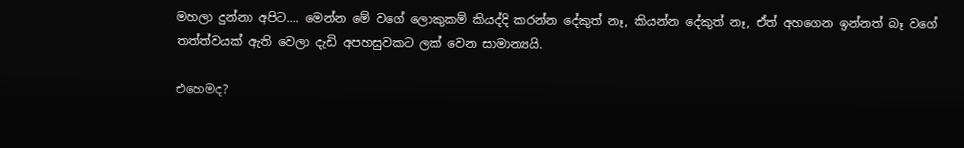මහලා දුන්නා අපිට…. මෙන්න මේ වගේ ලොකුකම් කියද්දි කරන්න දේකුත් නෑ, කියන්න දේකුත් නෑ, ඒත් අහගෙන ඉන්නත් බෑ වගේ තත්ත්වයක් ඇති වෙලා දැඩි අපහසුවකට ලක් වෙන සාමාන්‍යයි.

එහෙමද?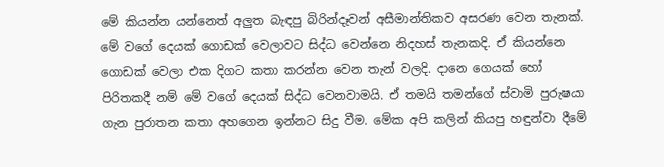මේ කියන්න යන්නෙත් අලුත බැඳපු බිරින්දෑවන් අසීමාන්තිකව අසරණ වෙන තැනක්. මේ වගේ දෙයක් ගොඩක් වෙලාවට සිද්ධ වෙන්නෙ නිදහස් තැනකදි. ඒ කියන්නෙ ගොඩක් වෙලා එක දිගට කතා කරන්න වෙන තැන් වලදි. දානෙ ගෙයක් හෝ පිරිතකදී නම් මේ වගේ දෙයක් සිද්ධ වෙනවාමයි. ඒ තමයි තමන්ගේ ස්වාමි පුරුෂයා ගැන පුරාතන කතා අහගෙන ඉන්නට සිදු වීම. මේක අපි කලින් කියපු හඳුන්වා දීමේ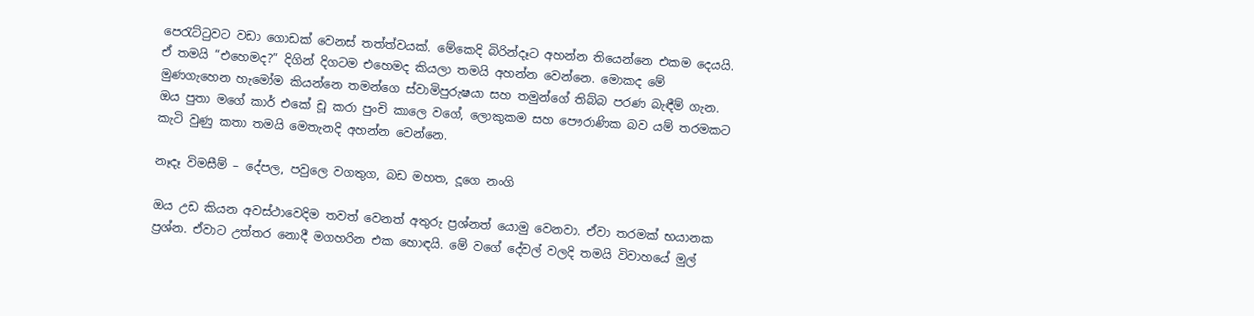පෙරැට්ටුවට වඩා ගොඩක් වෙනස් තත්ත්වයක්. මේකෙදි බිරින්දෑට අහන්න තියෙන්නෙ එකම දෙයයි. ඒ තමයි “එහෙමද?” දිගින් දිගටම එහෙමද කියලා තමයි අහන්න වෙන්නෙ. මොකද මේ මුණගැහෙන හැමෝම කියන්නෙ තමන්ගෙ ස්වාමිපුරුෂයා සහ තමුන්ගේ තිබ්බ පරණ බැඳීම් ගැන. ඔය පුතා මගේ කාර් එකේ චූ කරා පුංචි කාලෙ වගේ, ලොකුකම සහ පෞරාණික බව යම් තරමකට කැටි වුණු කතා තමයි මෙතැනදි අහන්න වෙන්නෙ.

නෑදෑ විමසීම් – දේපල, පවුලෙ වගතුග, බඩ මහත, දූගෙ නංගි

ඔය උඩ කියන අවස්ථාවෙදිම තවත් වෙනත් අතුරු ප්‍රශ්නත් යොමු වෙනවා. ඒවා තරමක් භයානක ප්‍රශ්න. ඒවාට උත්තර නොදී මගහරින එක හොඳයි. මේ වගේ දේවල් වලදි තමයි විවාහයේ මුල්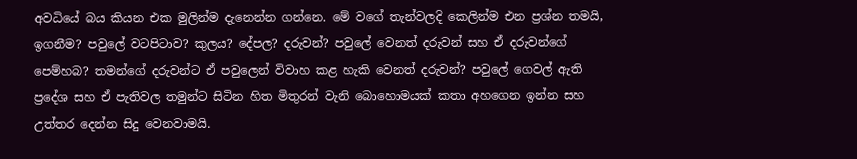අවධියේ බය කියන එක මුලින්ම දැනෙන්න ගන්නෙ. මේ වගේ තැන්වලදි කෙලින්ම එන ප්‍රශ්න තමයි, ඉගනීම? පවුලේ වටපිටාව? කුලය? දේපල? දරුවන්? පවුලේ වෙනත් දරුවන් සහ ඒ දරුවන්ගේ පෙම්හබ? තමන්ගේ දරුවන්ට ඒ පවුලෙන් විවාහ කළ හැකි වෙනත් දරුවන්? පවුලේ ගෙවල් ඇති ප්‍රදේශ සහ ඒ පැතිවල තමුන්ට සිටින හිත මිතුරන් වැනි බොහොමයක් කතා අහගෙන ඉන්න සහ උත්තර දෙන්න සිදු වෙනවාමයි.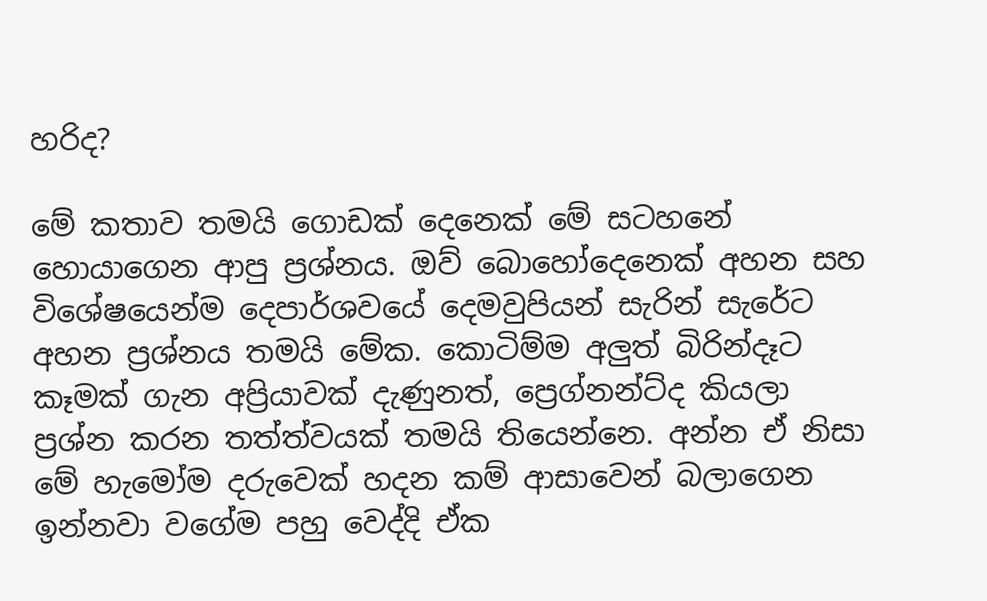හරිද?

මේ කතාව තමයි ගොඩක් දෙනෙක් මේ සටහනේ හොයාගෙන ආපු ප්‍රශ්නය. ඔව් බොහෝදෙනෙක් අහන සහ විශේෂයෙන්ම දෙපාර්ශවයේ දෙමවුපියන් සැරින් සැරේට අහන ප්‍රශ්නය තමයි මේක. කොටිම්ම අලුත් බිරින්දෑට කෑමක් ගැන අප්‍රියාවක් දැණුනත්, ප්‍රෙග්නන්ට්ද කියලා ප්‍රශ්න කරන තත්ත්වයක් තමයි තියෙන්නෙ. අන්න ඒ නිසා මේ හැමෝම දරුවෙක් හදන කම් ආසාවෙන් බලාගෙන ඉන්නවා වගේම පහු වෙද්දි ඒක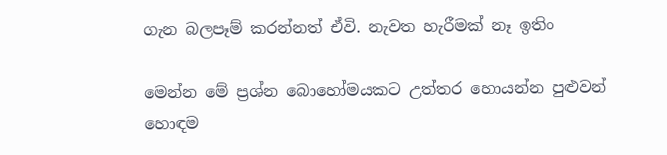ගැන බලපෑම් කරන්නත් ඒවි. නැවත හැරීමක් නෑ ඉතිං

මෙන්න මේ ප්‍රශ්න බොහෝමයකට උත්තර හොයන්න පුළුවන් හොඳම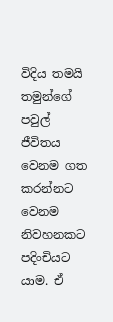විදිය තමයි තමුන්ගේ පවුල් ජීවිතය වෙනම ගත කරන්නට වෙනම නිවහනකට පදිංචියට යාම. ඒ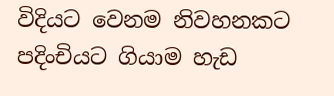විදියට වෙනම නිවහනකට පදිංචියට ගියාම හැඩ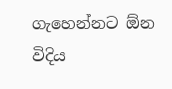ගැහෙන්නට ඕන විදිය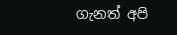ගැනත් අපි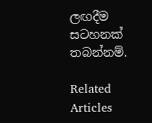ලඟදීම සටහනක් තබන්නම්.

Related Articles